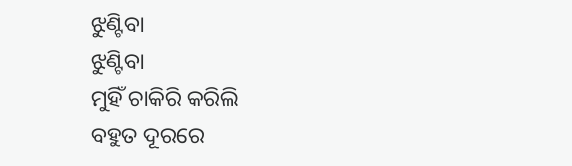ଝୁଣ୍ଟିବା
ଝୁଣ୍ଟିବା
ମୁହିଁ ଚାକିରି କରିଲି
ବହୁତ ଦୂରରେ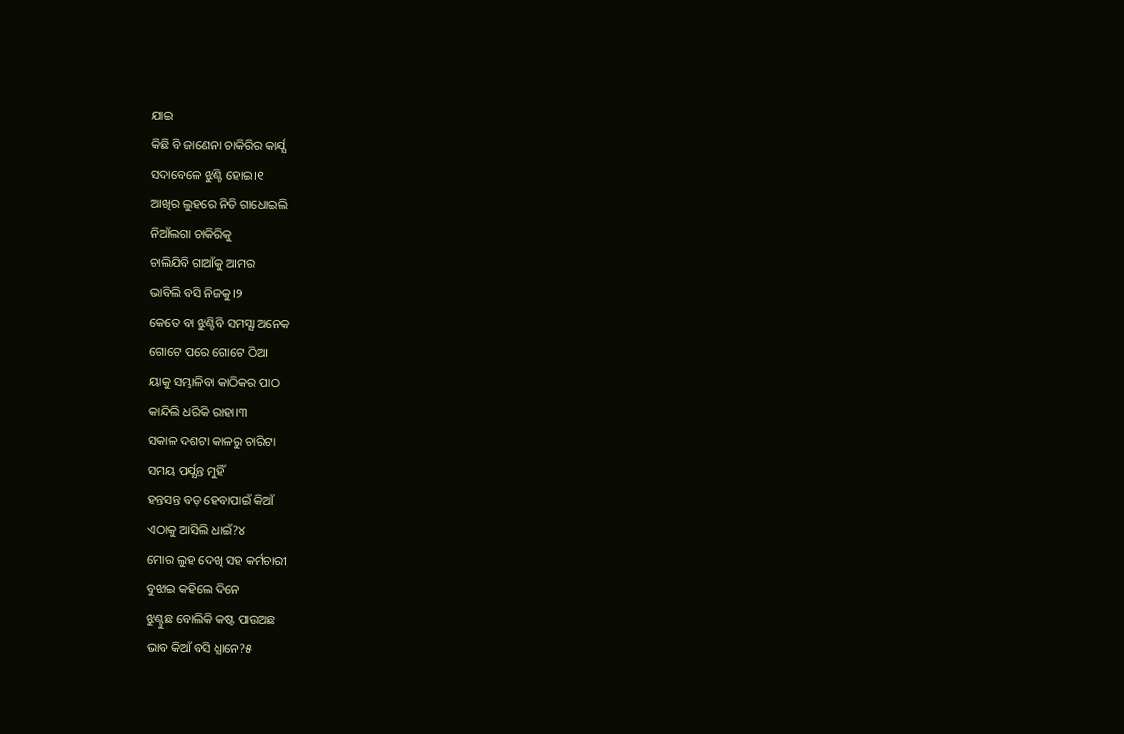ଯାଇ
କିଛି ବି ଜାଣେନା ଚାକିରିର କାର୍ଯ୍ଯ
ସଦାବେଳେ ଝୁଣ୍ଟି ହୋଇ।୧
ଆଖିର ଲୁହରେ ନିତି ଗାଧୋଇଲି
ନିଆଁଲଗା ଚାକିରିକୁ
ଚାଲିଯିବି ଗାଆଁକୁ ଆମର
ଭାବିଲି ବସି ନିଜକୁ।୨
କେତେ ବା ଝୁଣ୍ଟିବି ସମସ୍ଯା ଅନେକ
ଗୋଟେ ପରେ ଗୋଟେ ଠିଆ
ୟାକୁ ସମ୍ଭାଳିବା କାଠିକର ପାଠ
କାନ୍ଦିଲି ଧରିକି ରାହା।୩
ସକାଳ ଦଶଟା କାଳରୁ ଚାରିଟା
ସମୟ ପର୍ଯ୍ଯନ୍ତ ମୁହିଁ
ହନ୍ତସନ୍ତ ବଡ଼ ହେବାପାଇଁ କିଆଁ
ଏଠାକୁ ଆସିଲି ଧାଇଁ?୪
ମୋର ଲୁହ ଦେଖି ସହ କର୍ମଚାରୀ
ବୁଝାଇ କହିଲେ ଦିନେ
ଝୁଣ୍ଟୁଛ ବୋଲିକି କଷ୍ଟ ପାଉଅଛ
ଭାବ କିଆଁ ବସି ଧ୍ଯାନେ?୫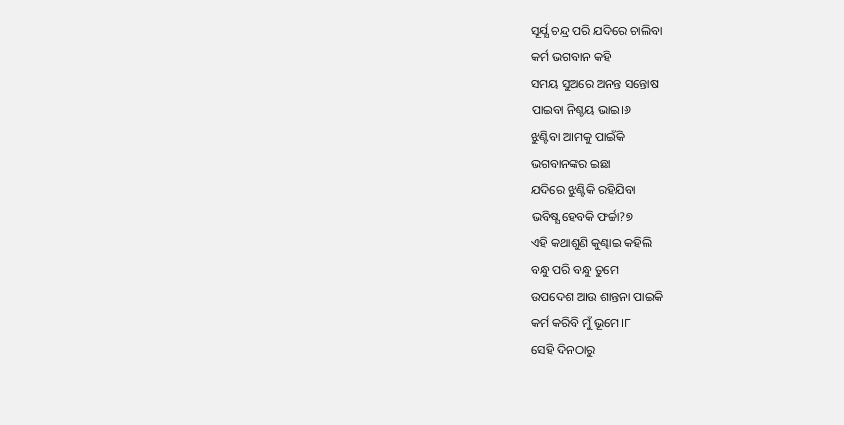ସୂର୍ଯ୍ଯ ଚନ୍ଦ୍ର ପରି ଯଦିରେ ଚାଲିବା
କର୍ମ ଭଗବାନ କହି
ସମୟ ସୁଅରେ ଅନନ୍ତ ସନ୍ତୋଷ
ପାଇବା ନିଶ୍ଚୟ ଭାଇ।୬
ଝୁଣ୍ଟିବା ଆମକୁ ପାଇଁକି
ଭଗବାନଙ୍କର ଇଛା
ଯଦିରେ ଝୁଣ୍ଟିକି ରହିଯିବା
ଭବିଷ୍ଯ ହେବକି ଫର୍ଚ୍ଚା?୭
ଏହି କଥାଶୁଣି କୁଣ୍ଢାଇ କହିଲି
ବନ୍ଧୁ ପରି ବନ୍ଧୁ ତୁମେ
ଉପଦେଶ ଆଉ ଶାନ୍ତନା ପାଇକି
କର୍ମ କରିବି ମୁଁ ଭୂମେ।୮
ସେହି ଦିନଠାରୁ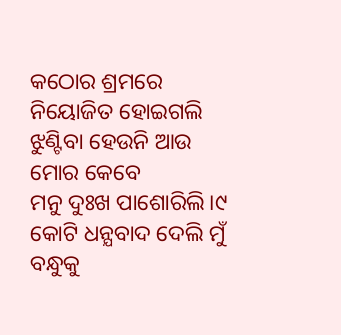କଠୋର ଶ୍ରମରେ
ନିୟୋଜିତ ହୋଇଗଲି
ଝୁଣ୍ଟିବା ହେଉନି ଆଉ ମୋର କେବେ
ମନୁ ଦୁଃଖ ପାଶୋରିଲି।୯
କୋଟି ଧନ୍ଯବାଦ ଦେଲି ମୁଁ ବନ୍ଧୁକୁ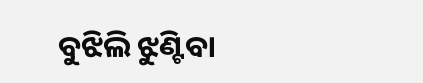ବୁଝିଲି ଝୁଣ୍ଟିବା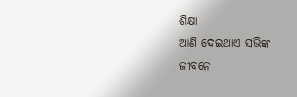ଶିକ୍ଷା
ଆଣି ଦେଇଥାଏ ସଭିଙ୍କ ଜୀବନେ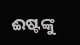ଈଷ୍ଟଙ୍କୁ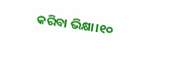କରିବା ଭିକ୍ଷା।୧୦